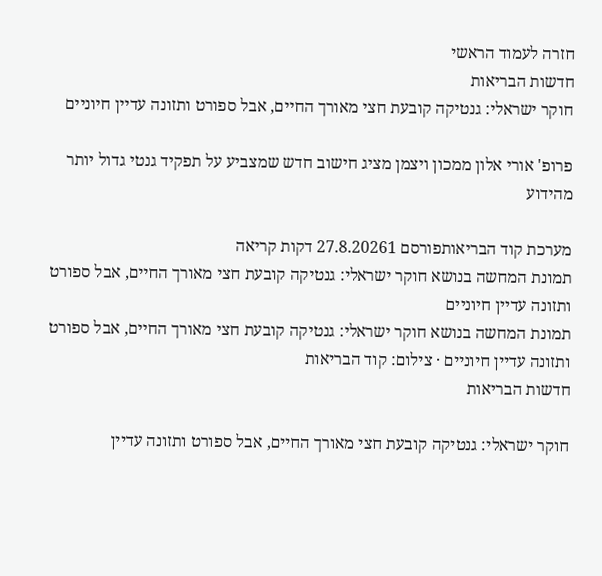חזרה לעמוד הראשי
חדשות הבריאות
חוקר ישראלי: גנטיקה קובעת חצי מאורך החיים, אבל ספורט ותזונה עדיין חיוניים

פרופ' אורי אלון ממכון ויצמן מציג חישוב חדש שמצביע על תפקיד גנטי גדול יותר מהידוע

מערכת קוד הבריאותפורסם 27.8.20261 דקות קריאה
תמונת המחשה בנושא חוקר ישראלי: גנטיקה קובעת חצי מאורך החיים, אבל ספורט ותזונה עדיין חיוניים
תמונת המחשה בנושא חוקר ישראלי: גנטיקה קובעת חצי מאורך החיים, אבל ספורט ותזונה עדיין חיוניים · צילום: קוד הבריאות
חדשות הבריאות

חוקר ישראלי: גנטיקה קובעת חצי מאורך החיים, אבל ספורט ותזונה עדיין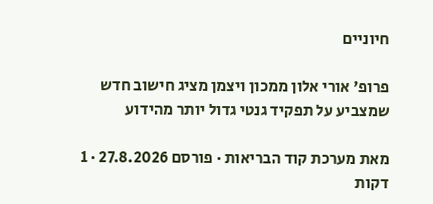חיוניים

פרופ' אורי אלון ממכון ויצמן מציג חישוב חדש שמצביע על תפקיד גנטי גדול יותר מהידוע

מאת מערכת קוד הבריאות · פורסם 27.8.2026 · 1 דקות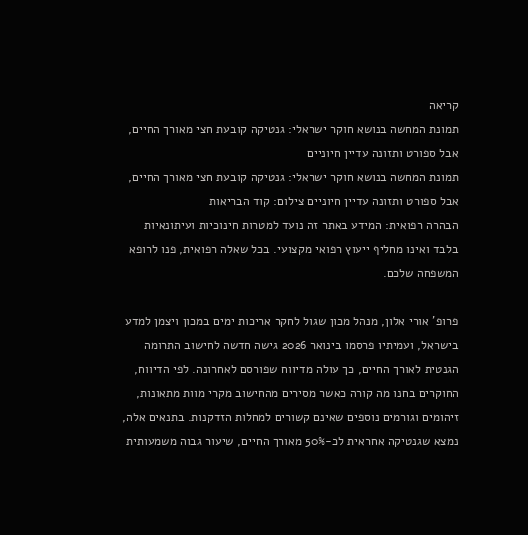קריאה
תמונת המחשה בנושא חוקר ישראלי: גנטיקה קובעת חצי מאורך החיים, אבל ספורט ותזונה עדיין חיוניים
תמונת המחשה בנושא חוקר ישראלי: גנטיקה קובעת חצי מאורך החיים, אבל ספורט ותזונה עדיין חיוניים צילום: קוד הבריאות
הבהרה רפואית: המידע באתר זה נועד למטרות חינוכיות ועיתונאיות בלבד ואינו מחליף ייעוץ רפואי מקצועי. בכל שאלה רפואית, פנו לרופא המשפחה שלכם.

פרופ' אורי אלון, מנהל מכון שגול לחקר אריכות ימים במכון ויצמן למדע בישראל, ועמיתיו פרסמו בינואר 2026 גישה חדשה לחישוב התרומה הגנטית לאורך החיים, כך עולה מדיווח שפורסם לאחרונה. לפי הדיווח, החוקרים בחנו מה קורה כאשר מסירים מהחישוב מקרי מוות מתאונות, זיהומים וגורמים נוספים שאינם קשורים למחלות הזדקנות. בתנאים אלה, נמצא שגנטיקה אחראית לכ-50% מאורך החיים, שיעור גבוה משמעותית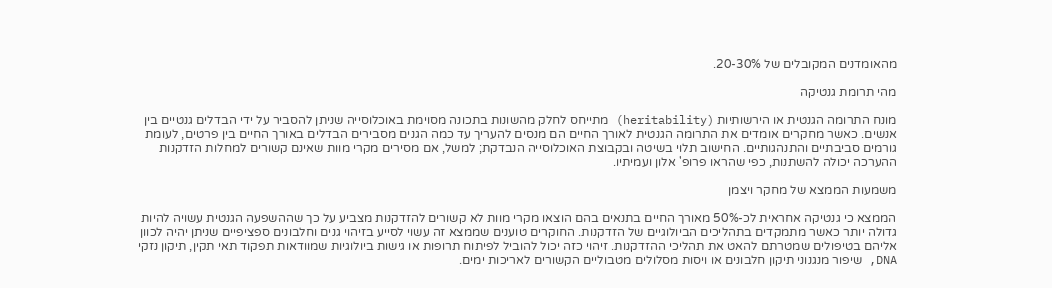מהאומדנים המקובלים של 20-30%.

מהי תרומת גנטיקה

מונח התרומה הגנטית או הירשותיות (heritability) מתייחס לחלק מהשונות בתכונה מסוימת באוכלוסייה שניתן להסביר על ידי הבדלים גנטיים בין אנשים. כאשר מחקרים אומדים את התרומה הגנטית לאורך החיים הם מנסים להעריך עד כמה הגנים מסבירים הבדלים באורך החיים בין פרטים, לעומת גורמים סביבתיים והתנהגותיים. החישוב תלוי בשיטה ובקבוצת האוכלוסייה הנבדקת; למשל, אם מסירים מקרי מוות שאינם קשורים למחלות הזדקנות ההערכה יכולה להשתנות, כפי שהראו פרופ' אלון ועמיתיו.

משמעות הממצא של מחקר ויצמן

הממצא כי גנטיקה אחראית לכ-50% מאורך החיים בתנאים בהם הוצאו מקרי מוות לא קשורים להזדקנות מצביע על כך שההשפעה הגנטית עשויה להיות גדולה יותר כאשר מתמקדים בתהליכים הביולוגיים של הזדקנות. החוקרים טוענים שממצא זה עשוי לסייע בזיהוי גנים וחלבונים ספציפיים שניתן יהיה לכוון אליהם בטיפולים שמטרתם להאט את תהליכי ההזדקנות. זיהוי כזה יכול להוביל לפיתוח תרופות או גישות ביולוגיות שמוודאות תפקוד תאי תקין, תיקון נזקי DNA, שיפור מנגנוני תיקון חלבונים או ויסות מסלולים מטבוליים הקשורים לאריכות ימים.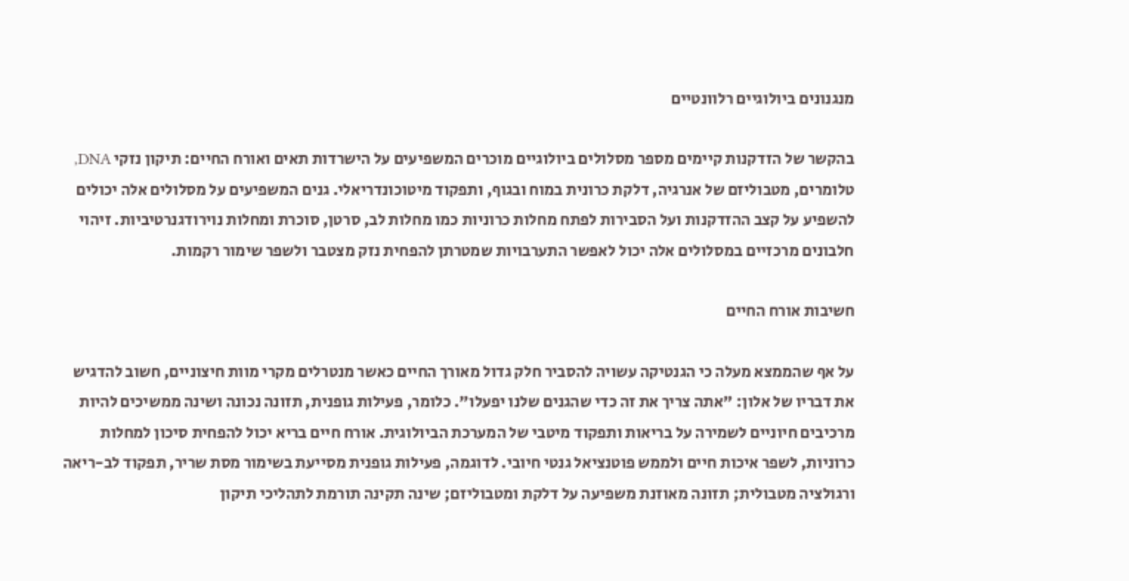מנגנונים ביולוגיים רלוונטיים

בהקשר של הזדקנות קיימים מספר מסלולים ביולוגיים מוכרים המשפיעים על הישרדות תאים ואורח החיים: תיקון נזקי DNA, טלומרים, מטבוליזם של אנרגיה, דלקת כרונית במוח ובגוף, ותפקוד מיטוכונדריאלי. גנים המשפיעים על מסלולים אלה יכולים להשפיע על קצב ההזדקנות ועל הסבירות לפתח מחלות כרוניות כמו מחלות לב, סרטן, סוכרת ומחלות נוירודגנרטיביות. זיהוי חלבונים מרכזיים במסלולים אלה יכול לאפשר התערבויות שמטרתן להפחית נזק מצטבר ולשפר שימור רקמות.

חשיבות אורח החיים

על אף שהממצא מעלה כי הגנטיקה עשויה להסביר חלק גדול מאורך החיים כאשר מנטרלים מקרי מוות חיצוניים, חשוב להדגיש את דבריו של אלון: "אתה צריך את זה כדי שהגנים שלנו יפעלו". כלומר, פעילות גופנית, תזונה נכונה ושינה ממשיכים להיות מרכיבים חיוניים לשמירה על בריאות ותפקוד מיטבי של המערכת הביולוגית. אורח חיים בריא יכול להפחית סיכון למחלות כרוניות, לשפר איכות חיים ולממש פוטנציאל גנטי חיובי. לדוגמה, פעילות גופנית מסייעת בשימור מסת שריר, תפקוד לב-ריאה ורגולציה מטבולית; תזונה מאוזנת משפיעה על דלקת ומטבוליזם; שינה תקינה תורמת לתהליכי תיקון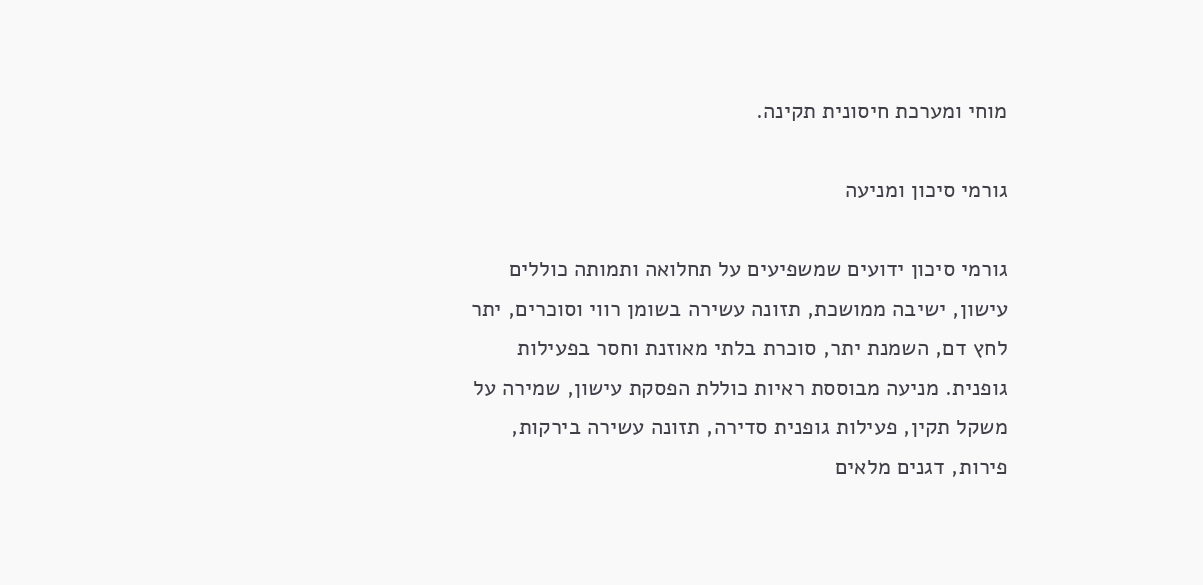מוחי ומערכת חיסונית תקינה.

גורמי סיכון ומניעה

גורמי סיכון ידועים שמשפיעים על תחלואה ותמותה כוללים עישון, ישיבה ממושכת, תזונה עשירה בשומן רווי וסוכרים, יתר לחץ דם, השמנת יתר, סוכרת בלתי מאוזנת וחסר בפעילות גופנית. מניעה מבוססת ראיות כוללת הפסקת עישון, שמירה על משקל תקין, פעילות גופנית סדירה, תזונה עשירה בירקות, פירות, דגנים מלאים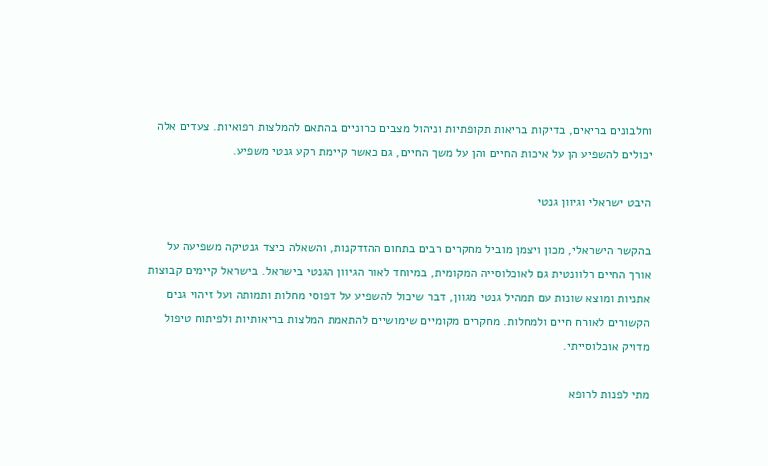וחלבונים בריאים, בדיקות בריאות תקופתיות וניהול מצבים כרוניים בהתאם להמלצות רפואיות. צעדים אלה יכולים להשפיע הן על איכות החיים והן על משך החיים, גם כאשר קיימת רקע גנטי משפיע.

היבט ישראלי וגיוון גנטי

בהקשר הישראלי, מכון ויצמן מוביל מחקרים רבים בתחום ההזדקנות, והשאלה כיצד גנטיקה משפיעה על אורך החיים רלוונטית גם לאוכלוסייה המקומית, במיוחד לאור הגיוון הגנטי בישראל. בישראל קיימים קבוצות אתניות ומוצא שונות עם תמהיל גנטי מגוון, דבר שיכול להשפיע על דפוסי מחלות ותמותה ועל זיהוי גנים הקשורים לאורח חיים ולמחלות. מחקרים מקומיים שימושיים להתאמת המלצות בריאותיות ולפיתוח טיפול מדויק אוכלוסייתי.

מתי לפנות לרופא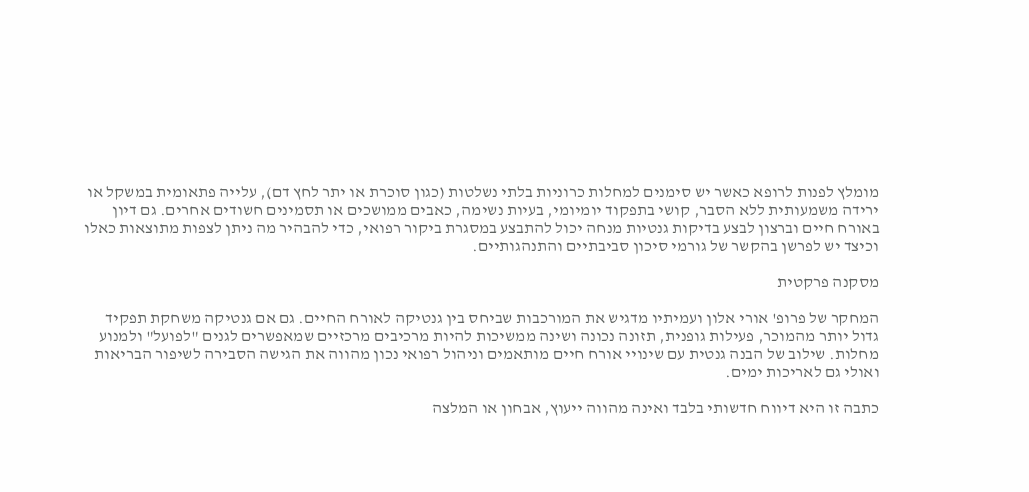מומלץ לפנות לרופא כאשר יש סימנים למחלות כרוניות בלתי נשלטות (כגון סוכרת או יתר לחץ דם), עלייה פתאומית במשקל או ירידה משמעותית ללא הסבר, קושי בתפקוד יומיומי, בעיות נשימה, כאבים ממושכים או תסמינים חשודים אחרים. גם דיון באורח חיים וברצון לבצע בדיקות גנטיות מנחה יכול להתבצע במסגרת ביקור רפואי, כדי להבהיר מה ניתן לצפות מתוצאות כאלו וכיצד יש לפרשן בהקשר של גורמי סיכון סביבתיים והתנהגותיים.

מסקנה פרקטית

המחקר של פרופ' אורי אלון ועמיתיו מדגיש את המורכבות שביחס בין גנטיקה לאורח החיים. גם אם גנטיקה משחקת תפקיד גדול יותר מהמוכר, פעילות גופנית, תזונה נכונה ושינה ממשיכות להיות מרכיבים מרכזיים שמאפשרים לגנים "לפועל" ולמנוע מחלות. שילוב של הבנה גנטית עם שינויי אורח חיים מותאמים וניהול רפואי נכון מהווה את הגישה הסבירה לשיפור הבריאות ואולי גם לאריכות ימים.

כתבה זו היא דיווח חדשותי בלבד ואינה מהווה ייעוץ, אבחון או המלצה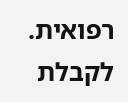רפואית. לקבלת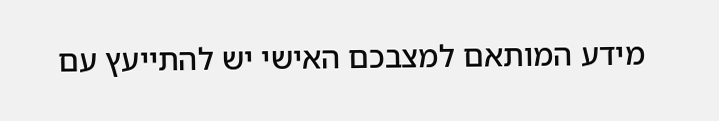מידע המותאם למצבכם האישי יש להתייעץ עם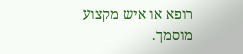רופא או איש מקצוע מוסמך.